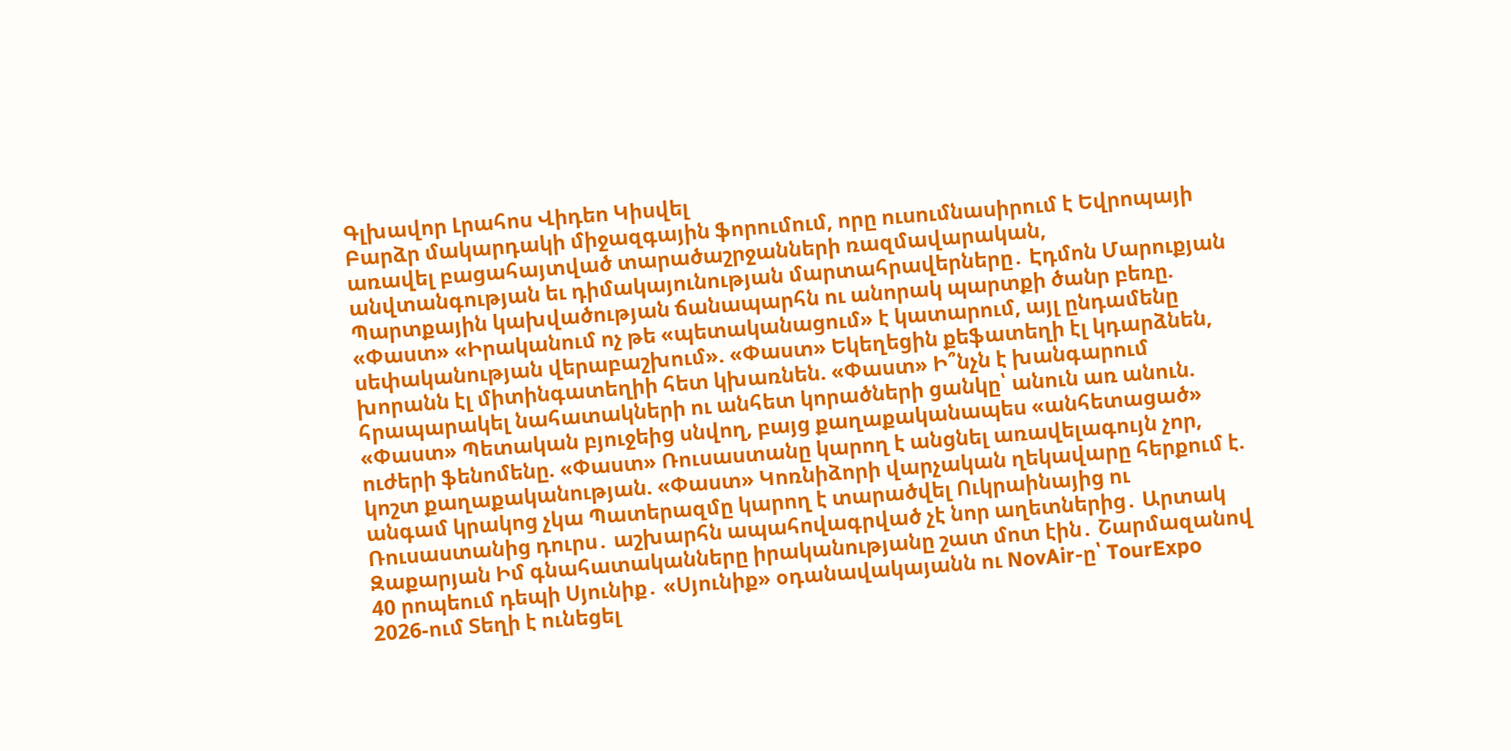Գլխավոր Լրահոս Վիդեո Կիսվել
Բարձր մակարդակի միջազգային ֆորումում, որը ուսումնասիրում է Եվրոպայի առավել բացահայտված տարածաշրջանների ռազմավարական, անվտանգության եւ դիմակայունության մարտահրավերները․ Էդմոն Մարուքյան Պարտքային կախվածության ճանապարհն ու անորակ պարտքի ծանր բեռը. «Փաստ» «Իրականում ոչ թե «պետականացում» է կատարում, այլ ընդամենը սեփականության վերաբաշխում». «Փաստ» Եկեղեցին քեֆատեղի էլ կդարձնեն, խորանն էլ միտինգատեղիի հետ կխառնեն. «Փաստ» Ի՞նչն է խանգարում հրապարակել նահատակների ու անհետ կորածների ցանկը՝ անուն առ անուն. «Փաստ» Պետական բյուջեից սնվող, բայց քաղաքականապես «անհետացած» ուժերի ֆենոմենը. «Փաստ» Ռուսաստանը կարող է անցնել առավելագույն չոր, կոշտ քաղաքականության. «Փաստ» Կոռնիձորի վարչական ղեկավարը հերքում է. անգամ կրակոց չկա Պատերազմը կարող է տարածվել Ուկրաինայից ու Ռուսաստանից դուրս․ աշխարհն ապահովագրված չէ նոր աղետներից․ Արտակ Զաքարյան Իմ գնահատականները իրականությանը շատ մոտ էին․ Շարմազանով 40 րոպեում դեպի Սյունիք․ «Սյունիք» օդանավակայանն ու NovAir-ը՝ TourExpo 2026-ում Տեղի է ունեցել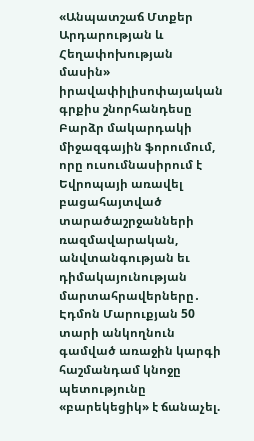«Անպատշաճ Մտքեր Արդարության և Հեղափոխության մասին» իրավափիլիսոփայական գրքիս շնորհանդեսը
Բարձր մակարդակի միջազգային ֆորումում, որը ուսումնասիրում է Եվրոպայի առավել բացահայտված տարածաշրջանների ռազմավարական, անվտանգության եւ դիմակայունության մարտահրավերները․ Էդմոն Մարուքյան 50 տարի անկողնուն գամված առաջին կարգի հաշմանդամ կնոջը պետությունը «բարեկեցիկ» է ճանաչել.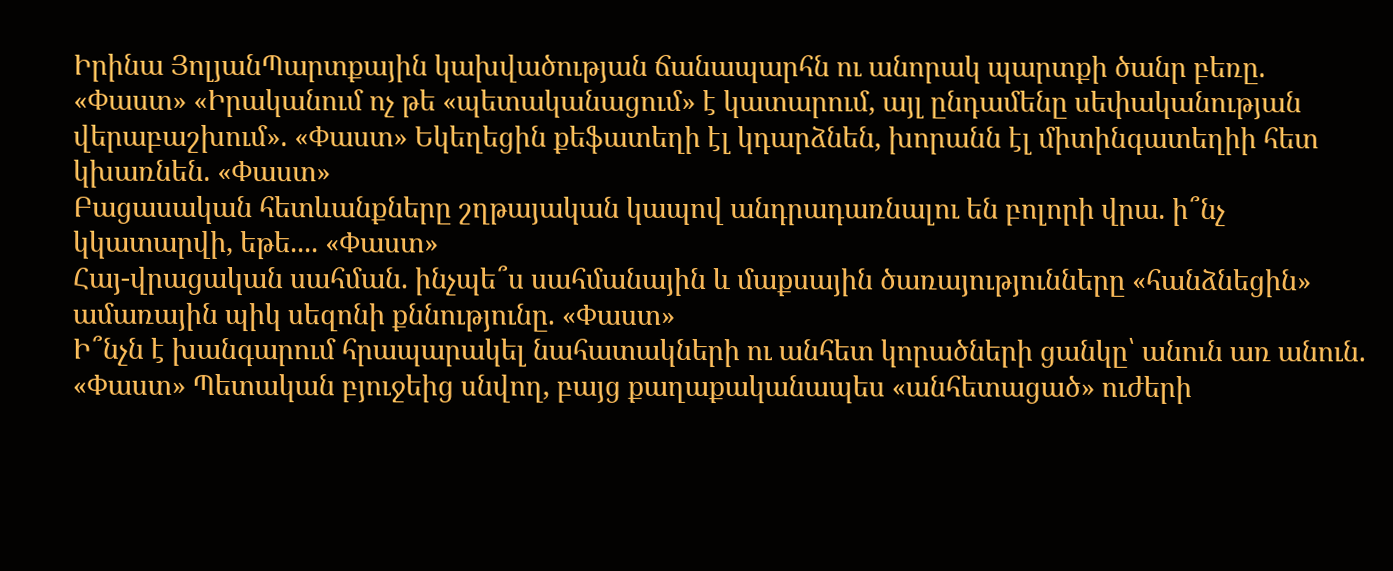Իրինա ՅոլյանՊարտքային կախվածության ճանապարհն ու անորակ պարտքի ծանր բեռը. «Փաստ» «Իրականում ոչ թե «պետականացում» է կատարում, այլ ընդամենը սեփականության վերաբաշխում». «Փաստ» Եկեղեցին քեֆատեղի էլ կդարձնեն, խորանն էլ միտինգատեղիի հետ կխառնեն. «Փաստ»
Բացասական հետևանքները շղթայական կապով անդրադառնալու են բոլորի վրա. ի՞նչ կկատարվի, եթե.... «Փաստ»
Հայ-վրացական սահման. ինչպե՞ս սահմանային և մաքսային ծառայությունները «հանձնեցին» ամառային պիկ սեզոնի քննությունը. «Փաստ»
Ի՞նչն է խանգարում հրապարակել նահատակների ու անհետ կորածների ցանկը՝ անուն առ անուն. «Փաստ» Պետական բյուջեից սնվող, բայց քաղաքականապես «անհետացած» ուժերի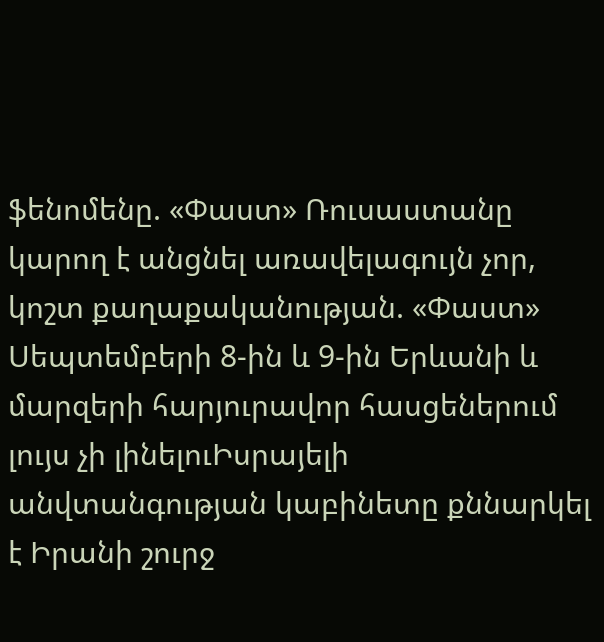ֆենոմենը. «Փաստ» Ռուսաստանը կարող է անցնել առավելագույն չոր, կոշտ քաղաքականության. «Փաստ» Սեպտեմբերի 8-ին և 9-ին Երևանի և մարզերի հարյուրավոր հասցեներում լույս չի լինելուԻսրայելի անվտանգության կաբինետը քննարկել է Իրանի շուրջ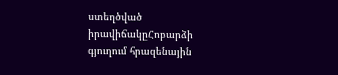ստեղծված իրավիճակըՀոբարձի գյուղում հրազենային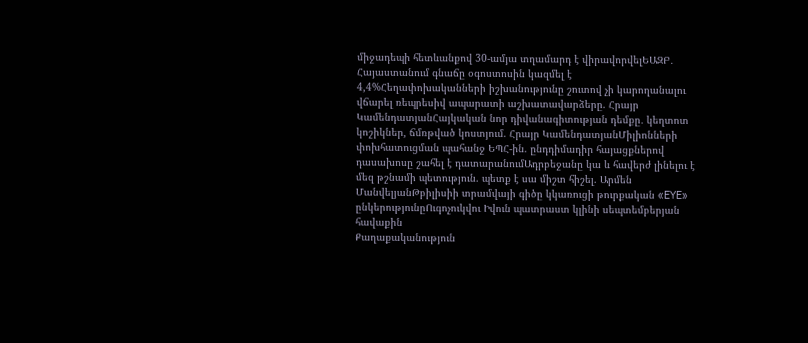միջադեպի հետևանքով 30-ամյա տղամարդ է վիրավորվելԵԱԶԲ․ Հայաստանում գնաճը օգոստոսին կազմել է 4,4%Հեղափոխականների իշխանությունը շուտով չի կարողանալու վճարել ռեպրեսիվ ապարատի աշխատավարձերը. Հրայր ԿամենդատյանՀայկական նոր դիվանագիտության դեմքը․ կեղտոտ կոշիկներ, ճմռթված կոստյում. Հրայր ԿամենդատյանՄիլիոնների փոխհատուցման պահանջ ԵՊՀ-ին. ընդդիմադիր հայացքներով դասախոսը շահել է դատարանումԱդրբեջանը կա և հավերժ լինելու է մեզ թշնամի պետություն. պետք է սա միշտ հիշել. Արմեն ՄանվելյանԹբիլիսիի տրամվայի գիծը կկառուցի թուրքական «EYE» ընկերությունըՈւգոչուկվու Իվուն պատրաստ կլինի սեպտեմբերյան հավաքին
Քաղաքականություն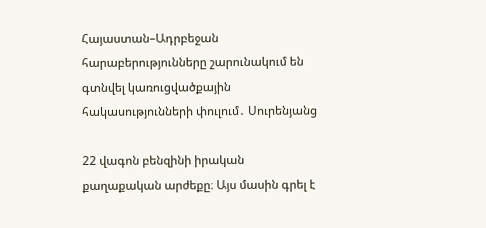Հայաստան–Ադրբեջան հարաբերությունները շարունակում են գտնվել կառուցվածքային հակասությունների փուլում․ Սուրենյանց

22 վագոն բենզինի իրական քաղաքական արժեքը։ Այս մասին գրել է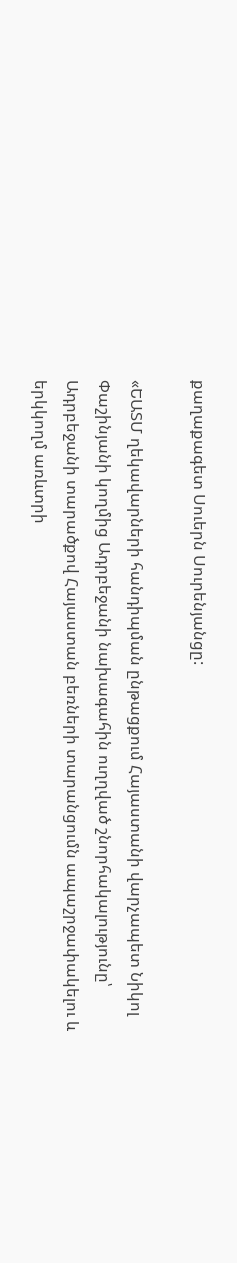քաղաքագետ Սուերն Սուրենյանցը:

«ԵԱՏՄ ղեկավարների հանդիպման ընթացքում Հայաստանի վարչապետ Նիկոլ Փաշինյանի կողմից Ադրբեջանի նախագահին ուղղված շնորհակալությունը՝ Ադրբեջանի տարածքով Հայաստան բեռների տարանցումն ապաշրջափակելու և երկկողմ առևտրի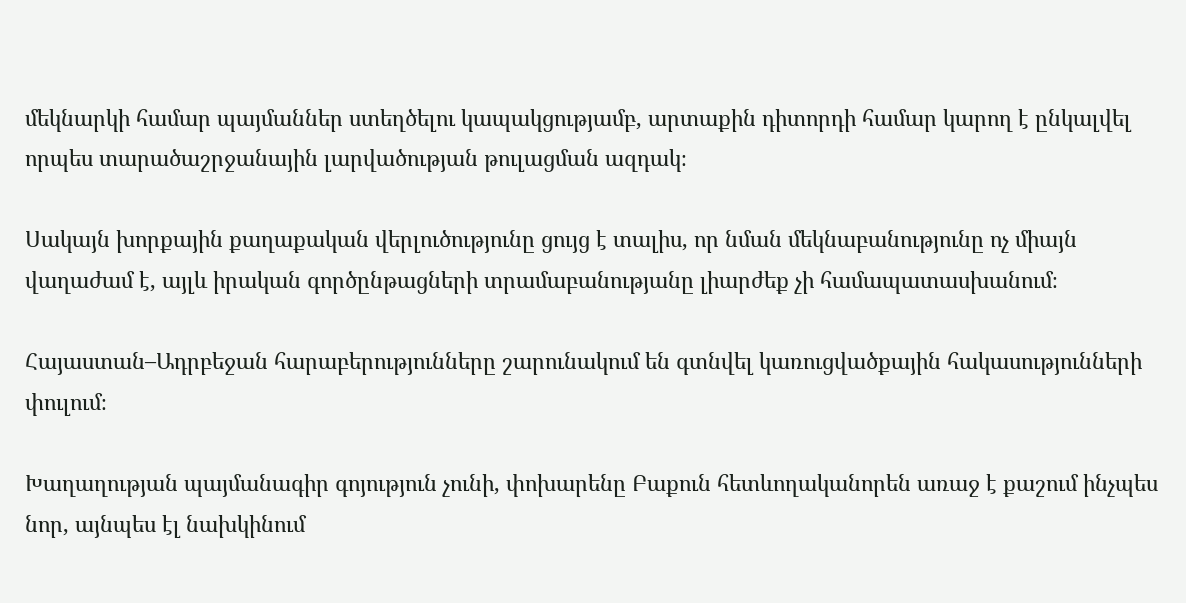մեկնարկի համար պայմաններ ստեղծելու կապակցությամբ, արտաքին դիտորդի համար կարող է ընկալվել որպես տարածաշրջանային լարվածության թուլացման ազդակ։

Սակայն խորքային քաղաքական վերլուծությունը ցույց է տալիս, որ նման մեկնաբանությունը ոչ միայն վաղաժամ է, այլև իրական գործընթացների տրամաբանությանը լիարժեք չի համապատասխանում։

Հայաստան–Ադրբեջան հարաբերությունները շարունակում են գտնվել կառուցվածքային հակասությունների փուլում։

Խաղաղության պայմանագիր գոյություն չունի, փոխարենը Բաքուն հետևողականորեն առաջ է քաշում ինչպես նոր, այնպես էլ նախկինում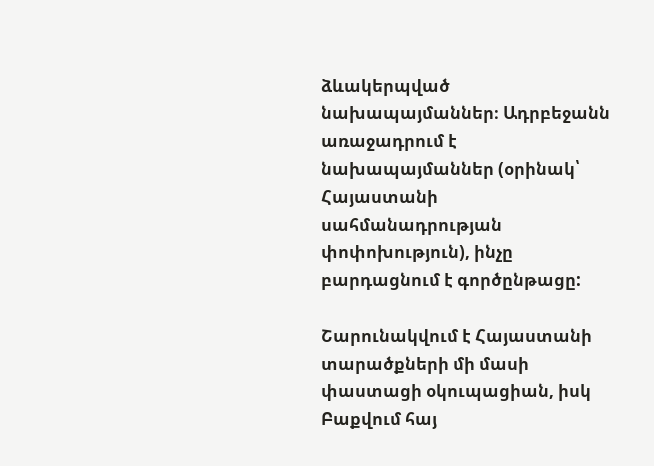ձևակերպված նախապայմաններ։ Ադրբեջանն առաջադրում է նախապայմաններ (օրինակ՝ Հայաստանի սահմանադրության փոփոխություն), ինչը բարդացնում է գործընթացը:

Շարունակվում է Հայաստանի տարածքների մի մասի փաստացի օկուպացիան, իսկ Բաքվում հայ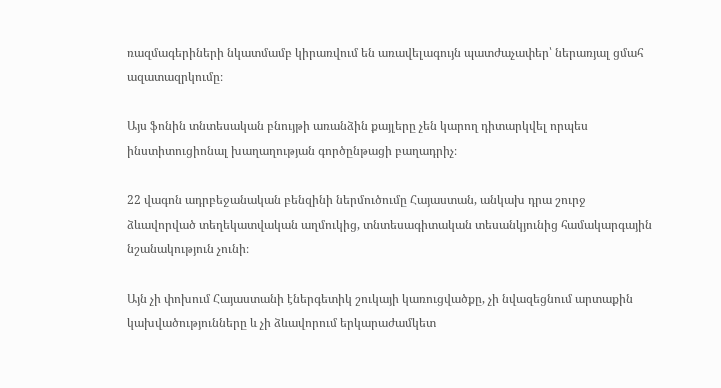ռազմագերիների նկատմամբ կիրառվում են առավելագույն պատժաչափեր՝ ներառյալ ցմահ ազատազրկումը։

Այս ֆոնին տնտեսական բնույթի առանձին քայլերը չեն կարող դիտարկվել որպես ինստիտուցիոնալ խաղաղության գործընթացի բաղադրիչ։

22 վագոն ադրբեջանական բենզինի ներմուծումը Հայաստան, անկախ դրա շուրջ ձևավորված տեղեկատվական աղմուկից, տնտեսագիտական տեսանկյունից համակարգային նշանակություն չունի։

Այն չի փոխում Հայաստանի էներգետիկ շուկայի կառուցվածքը, չի նվազեցնում արտաքին կախվածությունները և չի ձևավորում երկարաժամկետ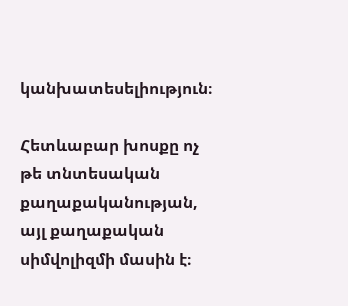կանխատեսելիություն։

Հետևաբար խոսքը ոչ թե տնտեսական քաղաքականության, այլ քաղաքական սիմվոլիզմի մասին է։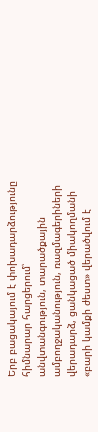Երբ բացակայում է փոխադարձությունը հիմնարար հարցերում՝ անվտանգություն, տարածքային ամբողջականություն, ռազմագերիների վերադարձ, ցանկացած միակողմանի «բարի կամքի ժեստ» վերածվում է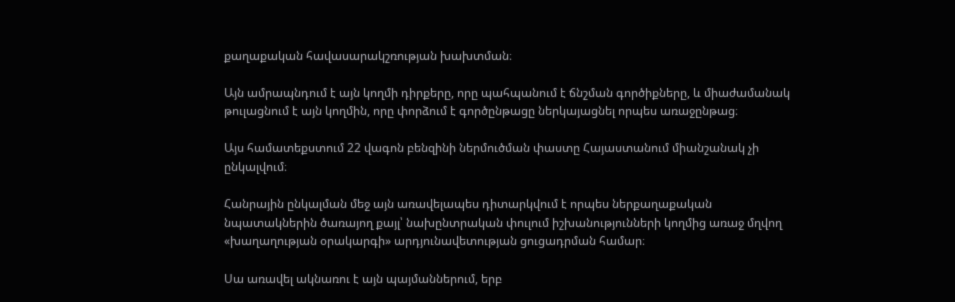քաղաքական հավասարակշռության խախտման։

Այն ամրապնդում է այն կողմի դիրքերը, որը պահպանում է ճնշման գործիքները, և միաժամանակ թուլացնում է այն կողմին, որը փորձում է գործընթացը ներկայացնել որպես առաջընթաց։

Այս համատեքստում 22 վագոն բենզինի ներմուծման փաստը Հայաստանում միանշանակ չի ընկալվում։

Հանրային ընկալման մեջ այն առավելապես դիտարկվում է որպես ներքաղաքական նպատակներին ծառայող քայլ՝ նախընտրական փուլում իշխանությունների կողմից առաջ մղվող «խաղաղության օրակարգի» արդյունավետության ցուցադրման համար։

Սա առավել ակնառու է այն պայմաններում, երբ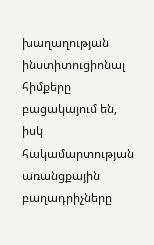խաղաղության ինստիտուցիոնալ հիմքերը բացակայում են, իսկ հակամարտության առանցքային բաղադրիչները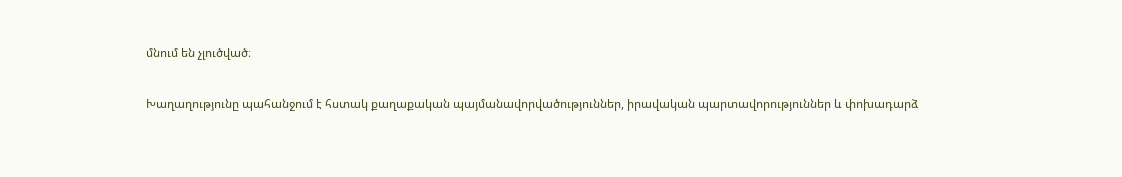մնում են չլուծված։

Խաղաղությունը պահանջում է հստակ քաղաքական պայմանավորվածություններ, իրավական պարտավորություններ և փոխադարձ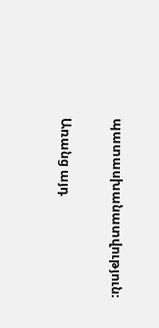պատասխանատվություն։

Առանց այդ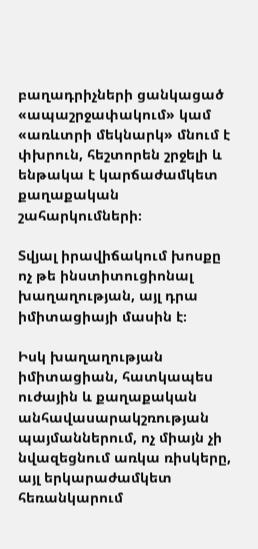բաղադրիչների ցանկացած «ապաշրջափակում» կամ «առևտրի մեկնարկ» մնում է փխրուն, հեշտորեն շրջելի և ենթակա է կարճաժամկետ քաղաքական շահարկումների։

Տվյալ իրավիճակում խոսքը ոչ թե ինստիտուցիոնալ խաղաղության, այլ դրա իմիտացիայի մասին է։

Իսկ խաղաղության իմիտացիան, հատկապես ուժային և քաղաքական անհավասարակշռության պայմաններում, ոչ միայն չի նվազեցնում առկա ռիսկերը, այլ երկարաժամկետ հեռանկարում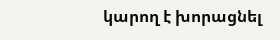կարող է խորացնել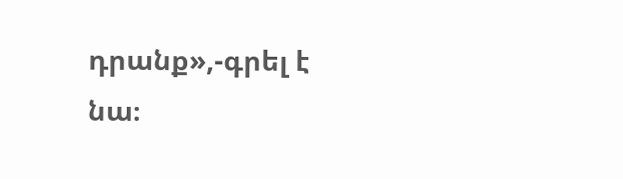դրանք»,-գրել է նա։